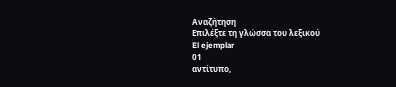Αναζήτηση
Επιλέξτε τη γλώσσα του λεξικού
El ejemplar
01
αντίτυπο,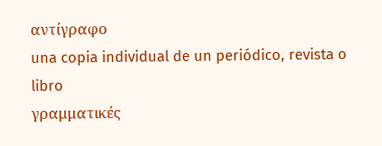αντίγραφο
una copia individual de un periódico, revista o libro
γραμματικές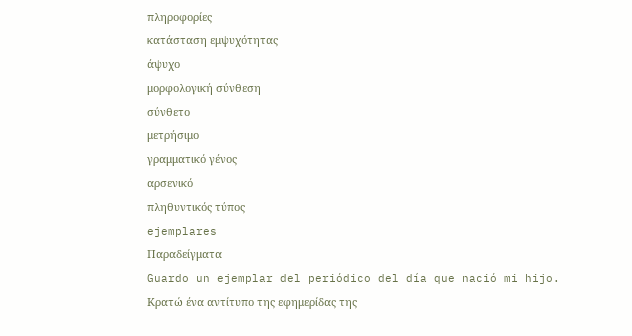πληροφορίες
κατάσταση εμψυχότητας
άψυχο
μορφολογική σύνθεση
σύνθετο
μετρήσιμο
γραμματικό γένος
αρσενικό
πληθυντικός τύπος
ejemplares
Παραδείγματα
Guardo un ejemplar del periódico del día que nació mi hijo.
Κρατώ ένα αντίτυπο της εφημερίδας της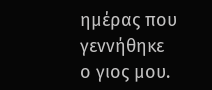ημέρας που γεννήθηκε ο γιος μου.